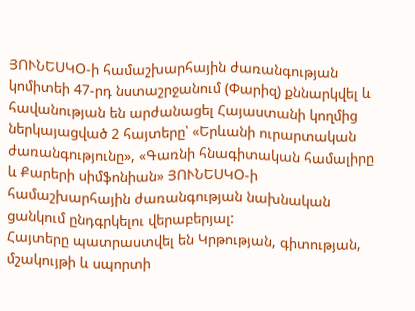ՅՈՒՆԵՍԿՕ-ի համաշխարհային ժառանգության կոմիտեի 47-րդ նստաշրջանում (Փարիզ) քննարկվել և հավանության են արժանացել Հայաստանի կողմից ներկայացված 2 հայտերը՝ «Երևանի ուրարտական ժառանգությունը», «Գառնի հնագիտական համալիրը և Քարերի սիմֆոնիան» ՅՈՒՆԵՍԿՕ-ի համաշխարհային ժառանգության նախնական ցանկում ընդգրկելու վերաբերյալ:
Հայտերը պատրաստվել են Կրթության, գիտության, մշակույթի և սպորտի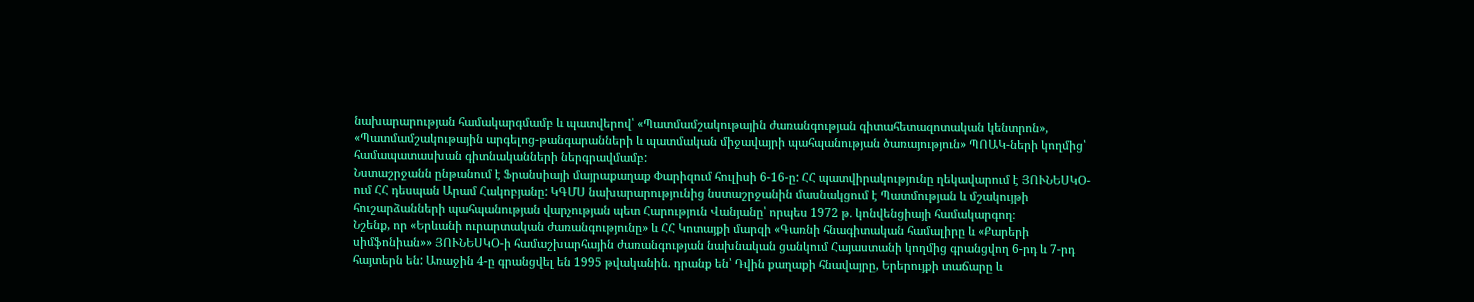նախարարության համակարգմամբ և պատվերով՝ «Պատմամշակութային ժառանգության գիտահետազոտական կենտրոն», «Պատմամշակութային արգելոց-թանգարանների և պատմական միջավայրի պահպանության ծառայություն» ՊՈԱԿ-ների կողմից՝ համապատասխան գիտնականների ներգրավմամբ:
Նստաշրջանն ընթանում է Ֆրանսիայի մայրաքաղաք Փարիզում հուլիսի 6-16-ը: ՀՀ պատվիրակությունը ղեկավարում է ՅՈՒՆԵՍԿՕ-ում ՀՀ դեսպան Արամ Հակոբյանը: ԿԳՄՍ նախարարությունից նստաշրջանին մասնակցում է Պատմության և մշակույթի հուշարձանների պահպանության վարչության պետ Հարություն Վանյանը՝ որպես 1972 թ․ կոնվենցիայի համակարգող։
Նշենք, որ «Երևանի ուրարտական ժառանգությունը» և ՀՀ Կոտայքի մարզի «Գառնի հնագիտական համալիրը և «Քարերի սիմֆոնիան»» ՅՈՒՆԵՍԿՕ-ի համաշխարհային ժառանգության նախնական ցանկում Հայաստանի կողմից գրանցվող 6-րդ և 7-րդ հայտերն են: Առաջին 4-ը գրանցվել են 1995 թվականին. դրանք են՝ Դվին քաղաքի հնավայրը, Երերույքի տաճարը և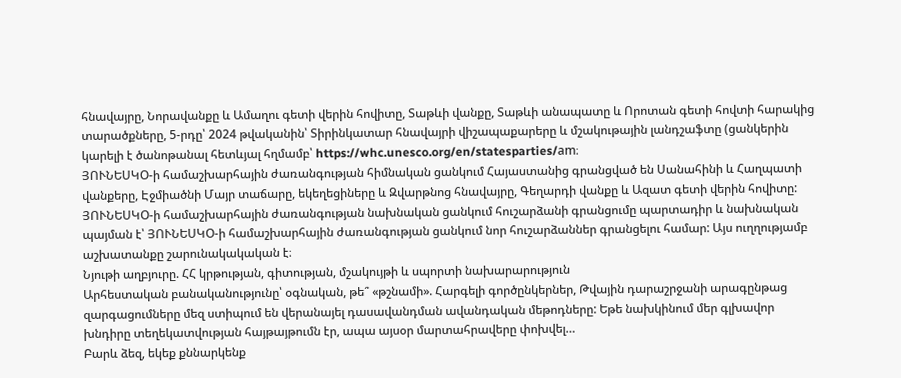հնավայրը, Նորավանքը և Ամաղու գետի վերին հովիտը, Տաթևի վանքը, Տաթևի անապատը և Որոտան գետի հովտի հարակից տարածքները, 5-րդը՝ 2024 թվականին՝ Տիրինկատար հնավայրի վիշապաքարերը և մշակութային լանդշաֆտը (ցանկերին կարելի է ծանոթանալ հետևյալ հղմամբ՝ https://whc.unesco.org/en/statesparties/am։
ՅՈՒՆԵՍԿՕ-ի համաշխարհային ժառանգության հիմնական ցանկում Հայաստանից գրանցված են Սանահինի և Հաղպատի վանքերը, Էջմիածնի Մայր տաճարը, եկեղեցիները և Զվարթնոց հնավայրը, Գեղարդի վանքը և Ազատ գետի վերին հովիտը:
ՅՈՒՆԵՍԿՕ-ի համաշխարհային ժառանգության նախնական ցանկում հուշարձանի գրանցումը պարտադիր և նախնական պայման է՝ ՅՈՒՆԵՍԿՕ-ի համաշխարհային ժառանգության ցանկում նոր հուշարձաններ գրանցելու համար: Այս ուղղությամբ աշխատանքը շարունակակական է։
Նյութի աղբյուրը. ՀՀ կրթության, գիտության, մշակույթի և սպորտի նախարարություն
Արհեստական բանականությունը՝ օգնական, թե՞ «թշնամի». Հարգելի գործընկերներ, Թվային դարաշրջանի արագընթաց զարգացումները մեզ ստիպում են վերանայել դասավանդման ավանդական մեթոդները: Եթե նախկինում մեր գլխավոր խնդիրը տեղեկատվության հայթայթումն էր, ապա այսօր մարտահրավերը փոխվել…
Բարև ձեզ, եկեք քննարկենք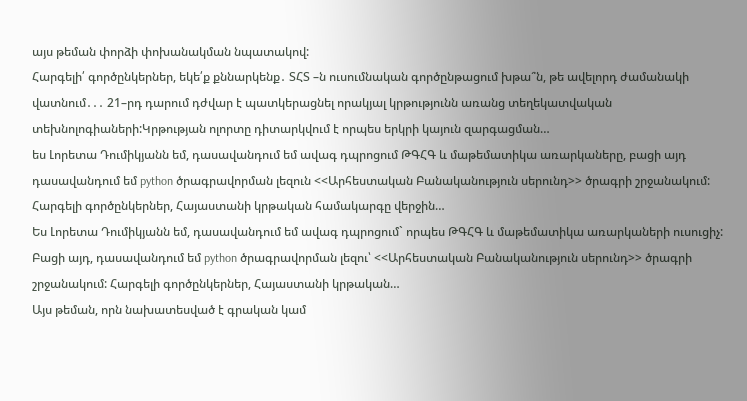այս թեման փորձի փոխանակման նպատակով:
Հարգելի՛ գործընկերներ, եկե՛ք քննարկենք․ ՏՀՏ –ն ուսումնական գործընթացում խթա՞ն, թե ավելորդ ժամանակի վատնում․․․ 21–րդ դարում դժվար է պատկերացնել որակյալ կրթությունն առանց տեղեկատվական տեխնոլոգիաների:Կրթության ոլորտը դիտարկվում է որպես երկրի կայուն զարգացման…
ես Լորետա Դումիկյանն եմ, դասավանդում եմ ավագ դպրոցում ԹԳՀԳ և մաթեմատիկա առարկաները, բացի այդ դասավանդում եմ python ծրագրավորման լեզուն <<Արհեստական Բանականություն սերունդ>> ծրագրի շրջանակում: Հարգելի գործընկերներ, Հայաստանի կրթական համակարգը վերջին…
Ես Լորետա Դումիկյանն եմ, դասավանդում եմ ավագ դպրոցում` որպես ԹԳՀԳ և մաթեմատիկա առարկաների ուսուցիչ: Բացի այդ, դասավանդում եմ python ծրագրավորման լեզու՝ <<Արհեստական Բանականություն սերունդ>> ծրագրի շրջանակում: Հարգելի գործընկերներ, Հայաստանի կրթական…
Այս թեման, որն նախատեսված է գրական կամ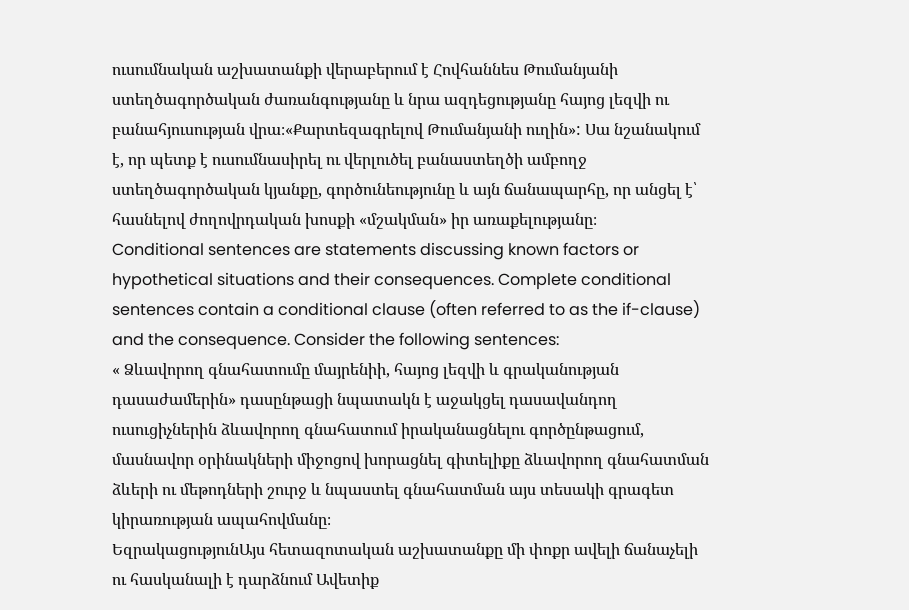ուսումնական աշխատանքի վերաբերում է Հովհաննես Թումանյանի ստեղծագործական ժառանգությանը և նրա ազդեցությանը հայոց լեզվի ու բանահյուսության վրա։«Քարտեզագրելով Թումանյանի ուղին»: Սա նշանակում է, որ պետք է ուսումնասիրել ու վերլուծել բանաստեղծի ամբողջ ստեղծագործական կյանքը, գործունեությունը և այն ճանապարհը, որ անցել է՝ հասնելով ժողովրդական խոսքի «մշակման» իր առաքելությանը։
Conditional sentences are statements discussing known factors or hypothetical situations and their consequences. Complete conditional sentences contain a conditional clause (often referred to as the if-clause) and the consequence. Consider the following sentences:
« Ձևավորող գնահատումը մայրենիի, հայոց լեզվի և գրականության դասաժամերին» դասընթացի նպատակն է աջակցել դասավանդող ուսուցիչներին ձևավորող գնահատում իրականացնելու գործընթացում, մասնավոր օրինակների միջոցով խորացնել գիտելիքը ձևավորող գնահատման ձևերի ու մեթոդների շուրջ և նպաստել գնահատման այս տեսակի գրագետ կիրառության ապահովմանը։
ԵզրակացությունԱյս հետազոտական աշխատանքը մի փոքր ավելի ճանաչելի ու հասկանալի է դարձնում Ավետիք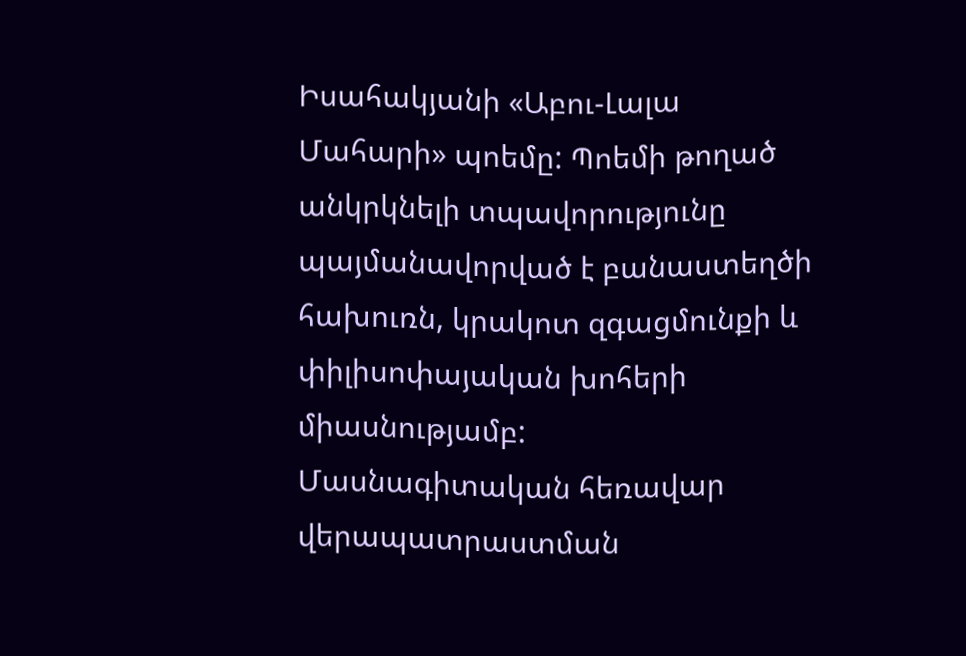Իսահակյանի «Աբու-Լալա Մահարի» պոեմը: Պոեմի թողած անկրկնելի տպավորությունը պայմանավորված է բանաստեղծի հախուռն, կրակոտ զգացմունքի և փիլիսոփայական խոհերի միասնությամբ:
Մասնագիտական հեռավար վերապատրաստման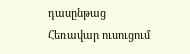դասընթաց
Հեռավար ուսուցում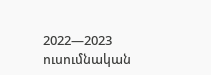2022—2023 ուսումնական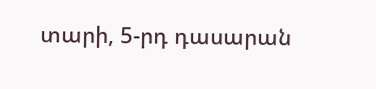տարի, 5-րդ դասարան